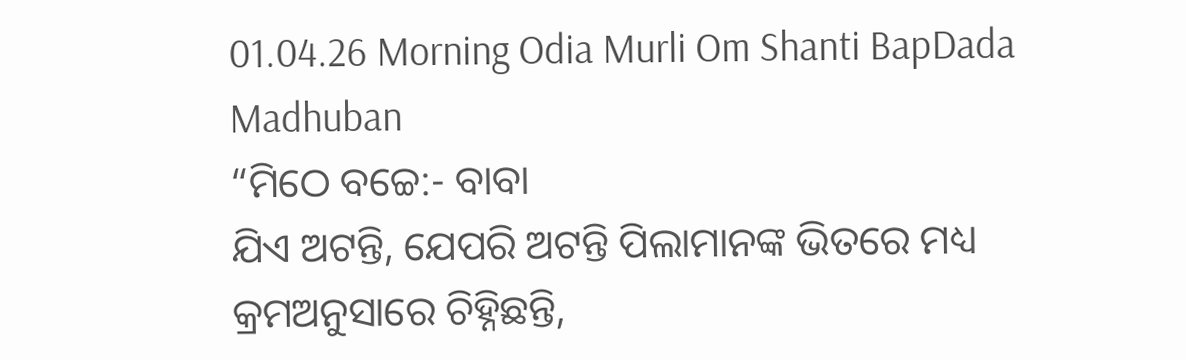01.04.26 Morning Odia Murli Om Shanti BapDada Madhuban
“ମିଠେ ବଚ୍ଚେ:- ବାବା
ଯିଏ ଅଟନ୍ତି, ଯେପରି ଅଟନ୍ତି ପିଲାମାନଙ୍କ ଭିତରେ ମଧ୍ୟ କ୍ରମଅନୁସାରେ ଚିହ୍ନିଛନ୍ତି,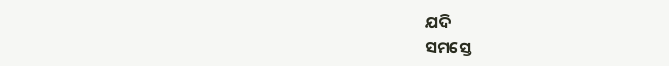ଯଦି
ସମସ୍ତେ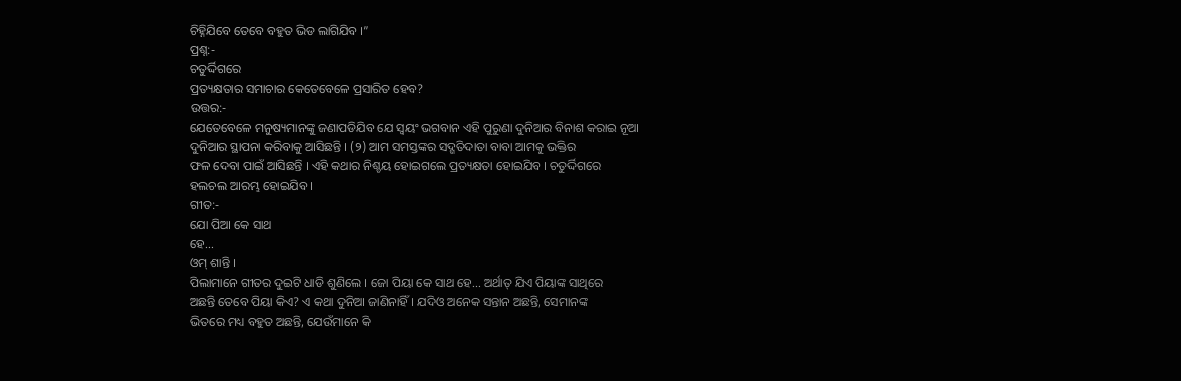ଚିହ୍ନିଯିବେ ତେବେ ବହୁତ ଭିଡ ଲାଗିଯିବ ।”
ପ୍ରଶ୍ନ:-
ଚତୁର୍ଦ୍ଦିଗରେ
ପ୍ରତ୍ୟକ୍ଷତାର ସମାଚାର କେତେବେଳେ ପ୍ରସାରିତ ହେବ?
ଉତ୍ତର:-
ଯେତେବେଳେ ମନୁଷ୍ୟମାନଙ୍କୁ ଜଣାପଡିଯିବ ଯେ ସ୍ୱୟଂ ଭଗବାନ ଏହି ପୁରୁଣା ଦୁନିଆର ବିନାଶ କରାଇ ନୂଆ
ଦୁନିଆର ସ୍ଥାପନା କରିବାକୁ ଆସିଛନ୍ତି । (୨) ଆମ ସମସ୍ତଙ୍କର ସଦ୍ଗତିଦାତା ବାବା ଆମକୁ ଭକ୍ତିର
ଫଳ ଦେବା ପାଇଁ ଆସିଛନ୍ତି । ଏହି କଥାର ନିଶ୍ଚୟ ହୋଇଗଲେ ପ୍ରତ୍ୟକ୍ଷତା ହୋଇଯିବ । ଚତୁର୍ଦ୍ଦିଗରେ
ହଲଚଲ ଆରମ୍ଭ ହୋଇଯିବ ।
ଗୀତ:-
ଯୋ ପିଆ କେ ସାଥ
ହେ...
ଓମ୍ ଶାନ୍ତି ।
ପିଲାମାନେ ଗୀତର ଦୁଇଟି ଧାଡି ଶୁଣିଲେ । ଜୋ ପିୟା କେ ସାଥ ହେ... ଅର୍ଥାତ୍ ଯିଏ ପିୟାଙ୍କ ସାଥିରେ
ଅଛନ୍ତି ତେବେ ପିୟା କିଏ? ଏ କଥା ଦୁନିଆ ଜାଣିନାହିଁ । ଯଦିଓ ଅନେକ ସନ୍ତାନ ଅଛନ୍ତି, ସେମାନଙ୍କ
ଭିତରେ ମଧ୍ୟ ବହୁତ ଅଛନ୍ତି, ଯେଉଁମାନେ କି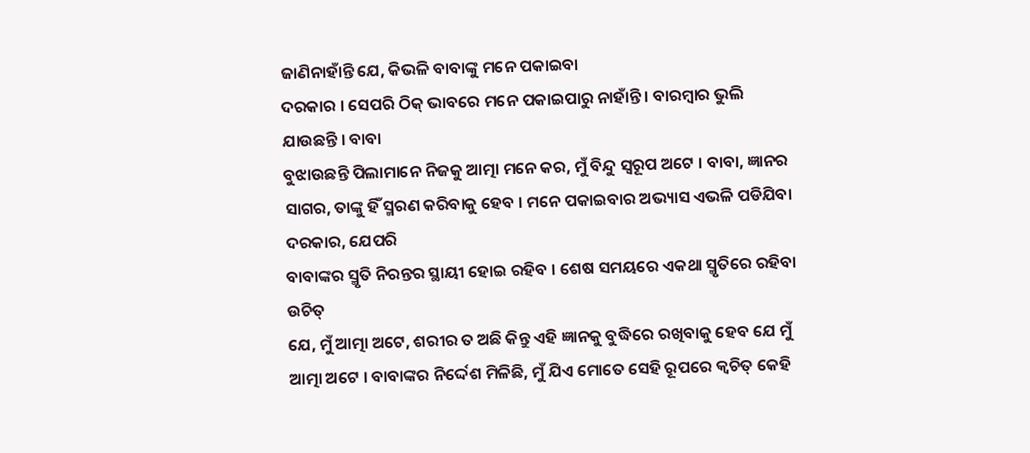ଜାଣିନାହାଁନ୍ତି ଯେ, କିଭଳି ବାବାଙ୍କୁ ମନେ ପକାଇବା
ଦରକାର । ସେପରି ଠିକ୍ ଭାବରେ ମନେ ପକାଇପାରୁ ନାହାଁନ୍ତି । ବାରମ୍ବାର ଭୁଲି ଯାଉଛନ୍ତି । ବାବା
ବୁଝାଉଛନ୍ତି ପିଲାମାନେ ନିଜକୁ ଆତ୍ମା ମନେ କର, ମୁଁ ବିନ୍ଦୁ ସ୍ୱରୂପ ଅଟେ । ବାବା, ଜ୍ଞାନର
ସାଗର, ତାଙ୍କୁ ହିଁ ସ୍ମରଣ କରିବାକୁ ହେବ । ମନେ ପକାଇବାର ଅଭ୍ୟାସ ଏଭଳି ପଡିଯିବା ଦରକାର, ଯେପରି
ବାବାଙ୍କର ସ୍ମୃତି ନିରନ୍ତର ସ୍ଥାୟୀ ହୋଇ ରହିବ । ଶେଷ ସମୟରେ ଏକଥା ସ୍ମୃତିରେ ରହିବା ଉଚିତ୍
ଯେ, ମୁଁ ଆତ୍ମା ଅଟେ, ଶରୀର ତ ଅଛି କିନ୍ତୁ ଏହି ଜ୍ଞାନକୁ ବୁଦ୍ଧିରେ ରଖିବାକୁ ହେବ ଯେ ମୁଁ
ଆତ୍ମା ଅଟେ । ବାବାଙ୍କର ନିର୍ଦ୍ଦେଶ ମିଳିଛି, ମୁଁ ଯିଏ ମୋତେ ସେହି ରୂପରେ କ୍ୱଚିତ୍ କେହି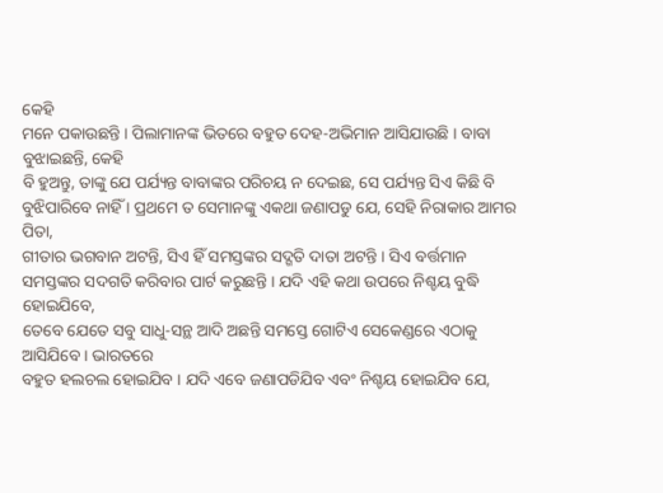କେହି
ମନେ ପକାଉଛନ୍ତି । ପିଲାମାନଙ୍କ ଭିତରେ ବହୁତ ଦେହ-ଅଭିମାନ ଆସିଯାଉଛି । ବାବା ବୁଝାଇଛନ୍ତି, କେହି
ବି ହୁଅନ୍ତୁ, ତାଙ୍କୁ ଯେ ପର୍ଯ୍ୟନ୍ତ ବାବାଙ୍କର ପରିଚୟ ନ ଦେଇଛ, ସେ ପର୍ଯ୍ୟନ୍ତ ସିଏ କିଛି ବି
ବୁଝିପାରିବେ ନାହିଁ । ପ୍ରଥମେ ତ ସେମାନଙ୍କୁ ଏକଥା ଜଣାପଡୁ ଯେ, ସେହି ନିରାକାର ଆମର ପିତା,
ଗୀତାର ଭଗବାନ ଅଟନ୍ତି, ସିଏ ହିଁ ସମସ୍ତଙ୍କର ସଦ୍ଗତି ଦାତା ଅଟନ୍ତି । ସିଏ ବର୍ତ୍ତମାନ
ସମସ୍ତଙ୍କର ସଦଗତି କରିବାର ପାର୍ଟ କରୁଛନ୍ତି । ଯଦି ଏହି କଥା ଉପରେ ନିଶ୍ଚୟ ବୁଦ୍ଧି ହୋଇଯିବେ,
ତେବେ ଯେତେ ସବୁ ସାଧୁ-ସନ୍ଥ ଆଦି ଅଛନ୍ତି ସମସ୍ତେ ଗୋଟିଏ ସେକେଣ୍ଡରେ ଏଠାକୁ ଆସିଯିବେ । ଭାରତରେ
ବହୁତ ହଲଚଲ ହୋଇଯିବ । ଯଦି ଏବେ ଜଣାପଡିଯିବ ଏବଂ ନିଶ୍ଚୟ ହୋଇଯିବ ଯେ,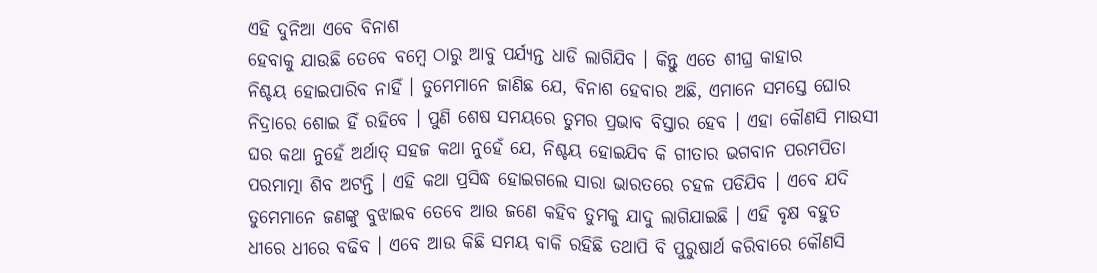ଏହି ଦୁନିଆ ଏବେ ବିନାଶ
ହେବାକୁ ଯାଉଛି ତେବେ ବମ୍ବେ ଠାରୁ ଆବୁ ପର୍ଯ୍ୟନ୍ତ ଧାଡି ଲାଗିଯିବ । କିନ୍ତୁ ଏତେ ଶୀଘ୍ର କାହାର
ନିଶ୍ଚୟ ହୋଇପାରିବ ନାହିଁ । ତୁମେମାନେ ଜାଣିଛ ଯେ, ବିନାଶ ହେବାର ଅଛି, ଏମାନେ ସମସ୍ତେ ଘୋର
ନିଦ୍ରାରେ ଶୋଇ ହିଁ ରହିବେ । ପୁଣି ଶେଷ ସମୟରେ ତୁମର ପ୍ରଭାବ ବିସ୍ତାର ହେବ । ଏହା କୌଣସି ମାଉସୀ
ଘର କଥା ନୁହେଁ ଅର୍ଥାତ୍ ସହଜ କଥା ନୁହେଁ ଯେ, ନିଶ୍ଚୟ ହୋଇଯିବ କି ଗୀତାର ଭଗବାନ ପରମପିତା
ପରମାତ୍ମା ଶିବ ଅଟନ୍ତି । ଏହି କଥା ପ୍ରସିଦ୍ଧ ହୋଇଗଲେ ସାରା ଭାରତରେ ଚହଳ ପଡିଯିବ । ଏବେ ଯଦି
ତୁମେମାନେ ଜଣଙ୍କୁ ବୁଝାଇବ ତେବେ ଆଉ ଜଣେ କହିବ ତୁମକୁ ଯାଦୁ ଲାଗିଯାଇଛି । ଏହି ବୃକ୍ଷ ବହୁତ
ଧୀରେ ଧୀରେ ବଢିବ । ଏବେ ଆଉ କିଛି ସମୟ ବାକି ରହିଛି ତଥାପି ବି ପୁରୁଷାର୍ଥ କରିବାରେ କୌଣସି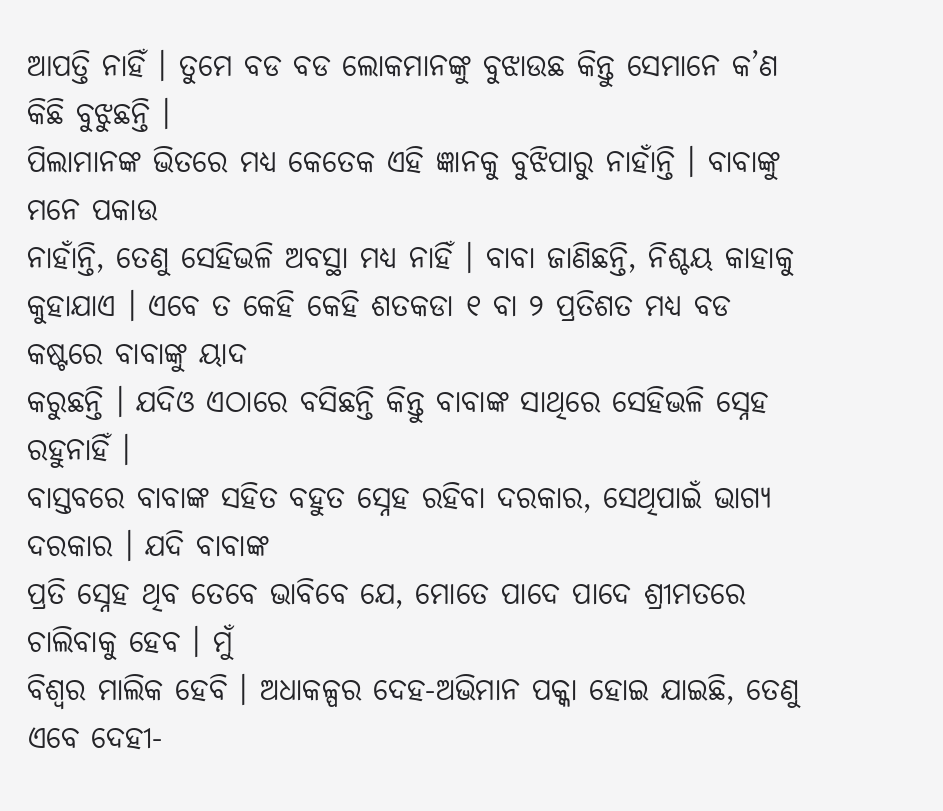ଆପତ୍ତି ନାହିଁ । ତୁମେ ବଡ ବଡ ଲୋକମାନଙ୍କୁ ବୁଝାଉଛ କିନ୍ତୁ ସେମାନେ କ’ଣ କିଛି ବୁଝୁଛନ୍ତି ।
ପିଲାମାନଙ୍କ ଭିତରେ ମଧ୍ୟ କେତେକ ଏହି ଜ୍ଞାନକୁ ବୁଝିପାରୁ ନାହାଁନ୍ତି । ବାବାଙ୍କୁ ମନେ ପକାଉ
ନାହାଁନ୍ତି, ତେଣୁ ସେହିଭଳି ଅବସ୍ଥା ମଧ୍ୟ ନାହିଁ । ବାବା ଜାଣିଛନ୍ତି, ନିଶ୍ଚୟ କାହାକୁ
କୁହାଯାଏ । ଏବେ ତ କେହି କେହି ଶତକଡା ୧ ବା ୨ ପ୍ରତିଶତ ମଧ୍ୟ ବଡ କଷ୍ଟରେ ବାବାଙ୍କୁ ୟାଦ
କରୁଛନ୍ତି । ଯଦିଓ ଏଠାରେ ବସିଛନ୍ତି କିନ୍ତୁ ବାବାଙ୍କ ସାଥିରେ ସେହିଭଳି ସ୍ନେହ ରହୁନାହିଁ ।
ବାସ୍ତବରେ ବାବାଙ୍କ ସହିତ ବହୁତ ସ୍ନେହ ରହିବା ଦରକାର, ସେଥିପାଇଁ ଭାଗ୍ୟ ଦରକାର । ଯଦି ବାବାଙ୍କ
ପ୍ରତି ସ୍ନେହ ଥିବ ତେବେ ଭାବିବେ ଯେ, ମୋତେ ପାଦେ ପାଦେ ଶ୍ରୀମତରେ ଚାଲିବାକୁ ହେବ । ମୁଁ
ବିଶ୍ୱର ମାଲିକ ହେବି । ଅଧାକଳ୍ପର ଦେହ-ଅଭିମାନ ପକ୍କା ହୋଇ ଯାଇଛି, ତେଣୁ ଏବେ ଦେହୀ-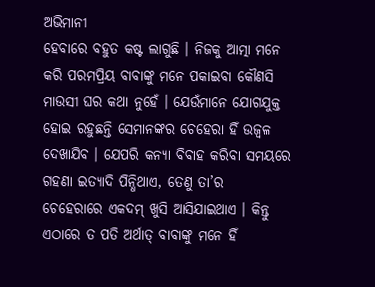ଅଭିମାନୀ
ହେବାରେ ବହୁତ କଷ୍ଟ ଲାଗୁଛି । ନିଜକୁ ଆତ୍ମା ମନେ କରି ପରମପ୍ରିୟ ବାବାଙ୍କୁ ମନେ ପକାଇବା କୌଣସି
ମାଉସୀ ଘର କଥା ନୁହେଁ । ଯେଉଁମାନେ ଯୋଗଯୁକ୍ତ ହୋଇ ରହୁଛନ୍ତି ସେମାନଙ୍କର ଚେହେରା ହିଁ ଉଜ୍ୱଳ
ଦେଖାଯିବ । ଯେପରି କନ୍ୟା ବିବାହ କରିବା ସମୟରେ ଗହଣା ଇତ୍ୟାଦି ପିନ୍ଧିଥାଏ, ତେଣୁ ତା’ର
ଚେହେରାରେ ଏକଦମ୍ ଖୁସି ଆସିଯାଇଥାଏ । କିନ୍ତୁ ଏଠାରେ ତ ପତି ଅର୍ଥାତ୍ ବାବାଙ୍କୁ ମନେ ହିଁ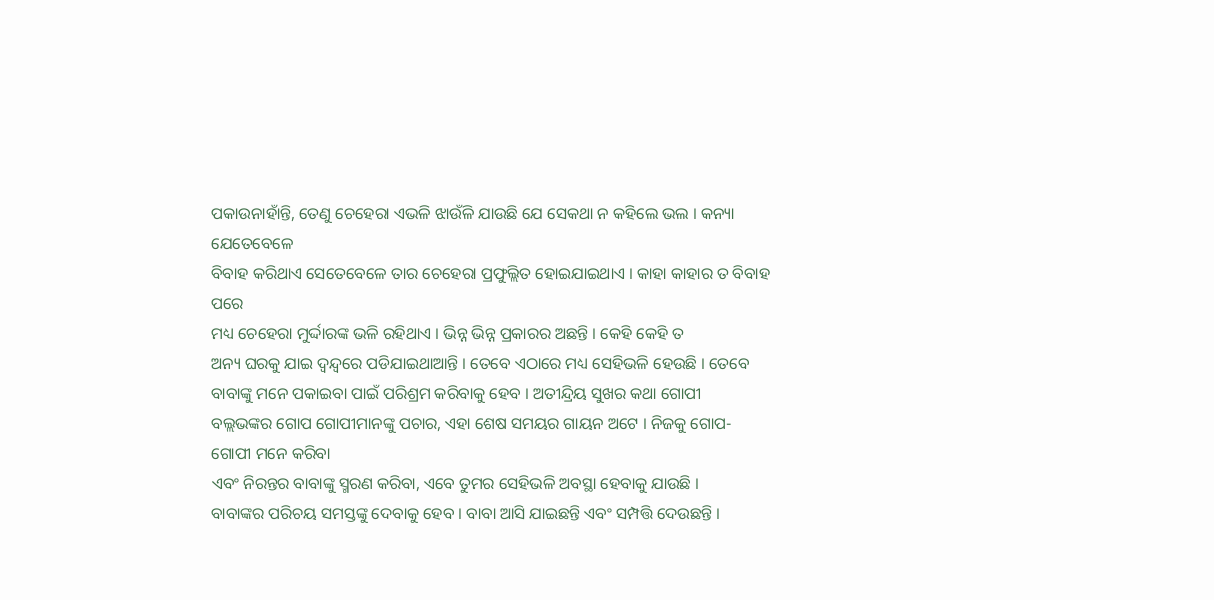ପକାଉନାହାଁନ୍ତି, ତେଣୁ ଚେହେରା ଏଭଳି ଝାଉଁଳି ଯାଉଛି ଯେ ସେକଥା ନ କହିଲେ ଭଲ । କନ୍ୟା ଯେତେବେଳେ
ବିବାହ କରିଥାଏ ସେତେବେଳେ ତାର ଚେହେରା ପ୍ରଫୁଲ୍ଲିତ ହୋଇଯାଇଥାଏ । କାହା କାହାର ତ ବିବାହ ପରେ
ମଧ୍ୟ ଚେହେରା ମୁର୍ଦ୍ଦାରଙ୍କ ଭଳି ରହିଥାଏ । ଭିନ୍ନ ଭିନ୍ନ ପ୍ରକାରର ଅଛନ୍ତି । କେହି କେହି ତ
ଅନ୍ୟ ଘରକୁ ଯାଇ ଦ୍ୱନ୍ଦ୍ୱରେ ପଡିଯାଇଥାଆନ୍ତି । ତେବେ ଏଠାରେ ମଧ୍ୟ ସେହିଭଳି ହେଉଛି । ତେବେ
ବାବାଙ୍କୁ ମନେ ପକାଇବା ପାଇଁ ପରିଶ୍ରମ କରିବାକୁ ହେବ । ଅତୀନ୍ଦ୍ରିୟ ସୁଖର କଥା ଗୋପୀ
ବଲ୍ଲଭଙ୍କର ଗୋପ ଗୋପୀମାନଙ୍କୁ ପଚାର, ଏହା ଶେଷ ସମୟର ଗାୟନ ଅଟେ । ନିଜକୁ ଗୋପ-ଗୋପୀ ମନେ କରିବା
ଏବଂ ନିରନ୍ତର ବାବାଙ୍କୁ ସ୍ମରଣ କରିବା, ଏବେ ତୁମର ସେହିଭଳି ଅବସ୍ଥା ହେବାକୁ ଯାଉଛି ।
ବାବାଙ୍କର ପରିଚୟ ସମସ୍ତଙ୍କୁ ଦେବାକୁ ହେବ । ବାବା ଆସି ଯାଇଛନ୍ତି ଏବଂ ସମ୍ପତ୍ତି ଦେଉଛନ୍ତି ।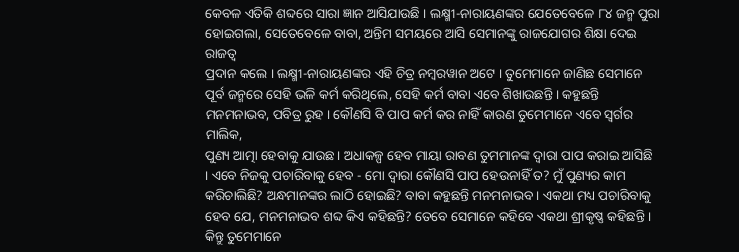କେବଳ ଏତିକି ଶବ୍ଦରେ ସାରା ଜ୍ଞାନ ଆସିଯାଉଛି । ଲକ୍ଷ୍ମୀ-ନାରାୟଣଙ୍କର ଯେତେବେଳେ ୮୪ ଜନ୍ମ ପୁରା
ହୋଇଗଲା, ସେତେବେଳେ ବାବା, ଅନ୍ତିମ ସମୟରେ ଆସି ସେମାନଙ୍କୁ ରାଜଯୋଗର ଶିକ୍ଷା ଦେଇ ରାଜତ୍ୱ
ପ୍ରଦାନ କଲେ । ଲକ୍ଷ୍ମୀ-ନାରାୟଣଙ୍କର ଏହି ଚିତ୍ର ନମ୍ବରୱାନ ଅଟେ । ତୁମେମାନେ ଜାଣିଛ ସେମାନେ
ପୂର୍ବ ଜନ୍ମରେ ସେହି ଭଳି କର୍ମ କରିଥିଲେ, ସେହି କର୍ମ ବାବା ଏବେ ଶିଖାଉଛନ୍ତି । କହୁଛନ୍ତି
ମନମନାଭବ, ପବିତ୍ର ରୁହ । କୌଣସି ବି ପାପ କର୍ମ କର ନାହିଁ କାରଣ ତୁମେମାନେ ଏବେ ସ୍ୱର୍ଗର ମାଲିକ,
ପୁଣ୍ୟ ଆତ୍ମା ହେବାକୁ ଯାଉଛ । ଅଧାକଳ୍ପ ହେବ ମାୟା ରାବଣ ତୁମମାନଙ୍କ ଦ୍ୱାରା ପାପ କରାଇ ଆସିଛି
। ଏବେ ନିଜକୁ ପଚାରିବାକୁ ହେବ - ମୋ ଦ୍ୱାରା କୌଣସି ପାପ ହେଉନାହିଁ ତ? ମୁଁ ପୁଣ୍ୟର କାମ
କରିଚାଲିଛି? ଅନ୍ଧମାନଙ୍କର ଲାଠି ହୋଇଛି? ବାବା କହୁଛନ୍ତି ମନମନାଭବ । ଏକଥା ମଧ୍ୟ ପଚାରିବାକୁ
ହେବ ଯେ, ମନମନାଭବ ଶବ୍ଦ କିଏ କହିଛନ୍ତି? ତେବେ ସେମାନେ କହିବେ ଏକଥା ଶ୍ରୀକୃଷ୍ଣ କହିଛନ୍ତି ।
କିନ୍ତୁ ତୁମେମାନେ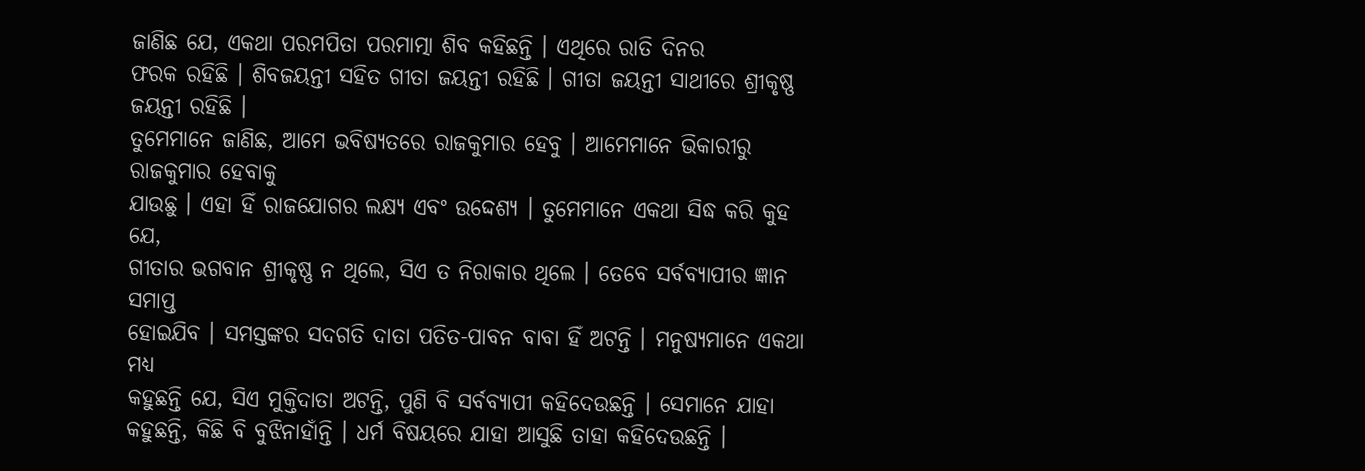ଜାଣିଛ ଯେ, ଏକଥା ପରମପିତା ପରମାତ୍ମା ଶିବ କହିଛନ୍ତି । ଏଥିରେ ରାତି ଦିନର
ଫରକ ରହିଛି । ଶିବଜୟନ୍ତୀ ସହିତ ଗୀତା ଜୟନ୍ତୀ ରହିଛି । ଗୀତା ଜୟନ୍ତୀ ସାଥୀରେ ଶ୍ରୀକୃଷ୍ଣ
ଜୟନ୍ତୀ ରହିଛି ।
ତୁମେମାନେ ଜାଣିଛ, ଆମେ ଭବିଷ୍ୟତରେ ରାଜକୁମାର ହେବୁ । ଆମେମାନେ ଭିକାରୀରୁ ରାଜକୁମାର ହେବାକୁ
ଯାଉଛୁ । ଏହା ହିଁ ରାଜଯୋଗର ଲକ୍ଷ୍ୟ ଏବଂ ଉଦ୍ଦେଶ୍ୟ । ତୁମେମାନେ ଏକଥା ସିଦ୍ଧ କରି କୁହ ଯେ,
ଗୀତାର ଭଗବାନ ଶ୍ରୀକୃଷ୍ଣ ନ ଥିଲେ, ସିଏ ତ ନିରାକାର ଥିଲେ । ତେବେ ସର୍ବବ୍ୟାପୀର ଜ୍ଞାନ ସମାପ୍ତ
ହୋଇଯିବ । ସମସ୍ତଙ୍କର ସଦଗତି ଦାତା ପତିତ-ପାବନ ବାବା ହିଁ ଅଟନ୍ତି । ମନୁଷ୍ୟମାନେ ଏକଥା ମଧ୍ୟ
କହୁଛନ୍ତି ଯେ, ସିଏ ମୁକ୍ତିଦାତା ଅଟନ୍ତି, ପୁଣି ବି ସର୍ବବ୍ୟାପୀ କହିଦେଉଛନ୍ତି । ସେମାନେ ଯାହା
କହୁଛନ୍ତି, କିଛି ବି ବୁଝିନାହାଁନ୍ତି । ଧର୍ମ ବିଷୟରେ ଯାହା ଆସୁଛି ତାହା କହିଦେଉଛନ୍ତି ।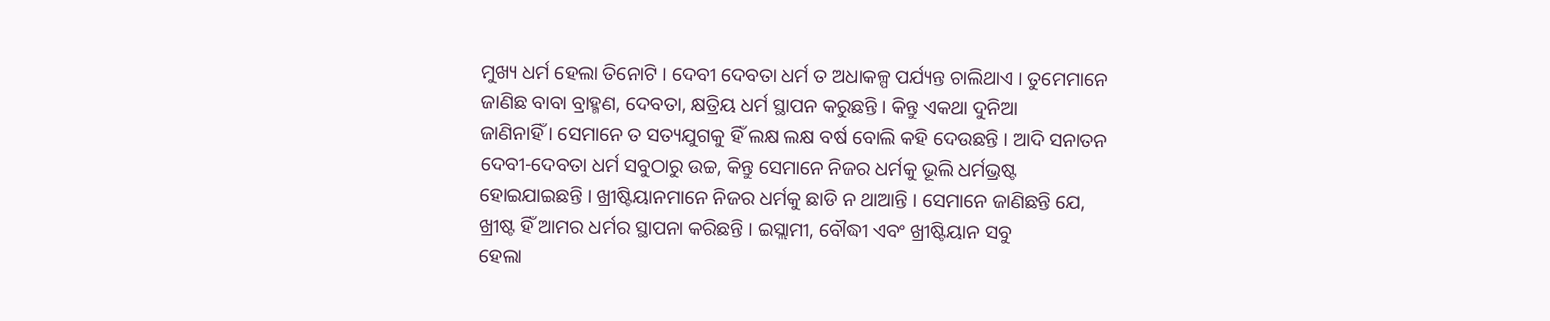ମୁଖ୍ୟ ଧର୍ମ ହେଲା ତିନୋଟି । ଦେବୀ ଦେବତା ଧର୍ମ ତ ଅଧାକଳ୍ପ ପର୍ଯ୍ୟନ୍ତ ଚାଲିଥାଏ । ତୁମେମାନେ
ଜାଣିଛ ବାବା ବ୍ରାହ୍ମଣ, ଦେବତା, କ୍ଷତ୍ରିୟ ଧର୍ମ ସ୍ଥାପନ କରୁଛନ୍ତି । କିନ୍ତୁ ଏକଥା ଦୁନିଆ
ଜାଣିନାହିଁ । ସେମାନେ ତ ସତ୍ୟଯୁଗକୁ ହିଁ ଲକ୍ଷ ଲକ୍ଷ ବର୍ଷ ବୋଲି କହି ଦେଉଛନ୍ତି । ଆଦି ସନାତନ
ଦେବୀ-ଦେବତା ଧର୍ମ ସବୁଠାରୁ ଉଚ୍ଚ, କିନ୍ତୁ ସେମାନେ ନିଜର ଧର୍ମକୁ ଭୂଲି ଧର୍ମଭ୍ରଷ୍ଟ
ହୋଇଯାଇଛନ୍ତି । ଖ୍ରୀଷ୍ଟିୟାନମାନେ ନିଜର ଧର୍ମକୁ ଛାଡି ନ ଥାଆନ୍ତି । ସେମାନେ ଜାଣିଛନ୍ତି ଯେ,
ଖ୍ରୀଷ୍ଟ ହିଁ ଆମର ଧର୍ମର ସ୍ଥାପନା କରିଛନ୍ତି । ଇସ୍ଲାମୀ, ବୌଦ୍ଧୀ ଏବଂ ଖ୍ରୀଷ୍ଟିୟାନ ସବୁ
ହେଲା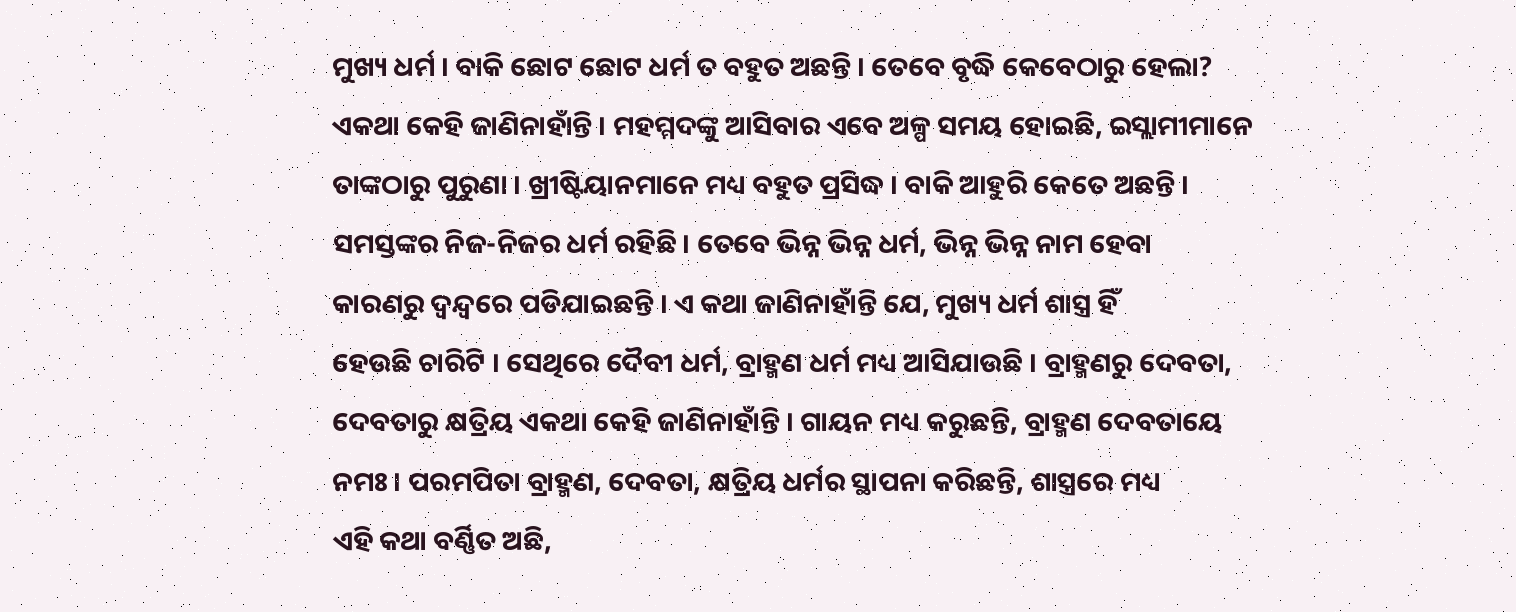ମୁଖ୍ୟ ଧର୍ମ । ବାକି ଛୋଟ ଛୋଟ ଧର୍ମ ତ ବହୁତ ଅଛନ୍ତି । ତେବେ ବୃଦ୍ଧି କେବେଠାରୁ ହେଲା?
ଏକଥା କେହି ଜାଣିନାହାଁନ୍ତି । ମହମ୍ମଦଙ୍କୁ ଆସିବାର ଏବେ ଅଳ୍ପ ସମୟ ହୋଇଛି, ଇସ୍ଲାମୀମାନେ
ତାଙ୍କଠାରୁ ପୁରୁଣା । ଖ୍ରୀଷ୍ଟିୟାନମାନେ ମଧ୍ୟ ବହୁତ ପ୍ରସିଦ୍ଧ । ବାକି ଆହୁରି କେତେ ଅଛନ୍ତି ।
ସମସ୍ତଙ୍କର ନିଜ-ନିଜର ଧର୍ମ ରହିଛି । ତେବେ ଭିନ୍ନ ଭିନ୍ନ ଧର୍ମ, ଭିନ୍ନ ଭିନ୍ନ ନାମ ହେବା
କାରଣରୁ ଦ୍ୱନ୍ଦ୍ୱରେ ପଡିଯାଇଛନ୍ତି । ଏ କଥା ଜାଣିନାହାଁନ୍ତି ଯେ, ମୁଖ୍ୟ ଧର୍ମ ଶାସ୍ତ୍ର ହିଁ
ହେଉଛି ଚାରିଟି । ସେଥିରେ ଦୈବୀ ଧର୍ମ, ବ୍ରାହ୍ମଣ ଧର୍ମ ମଧ୍ୟ ଆସିଯାଉଛି । ବ୍ରାହ୍ମଣରୁ ଦେବତା,
ଦେବତାରୁ କ୍ଷତ୍ରିୟ ଏକଥା କେହି ଜାଣିନାହାଁନ୍ତି । ଗାୟନ ମଧ୍ୟ କରୁଛନ୍ତି, ବ୍ରାହ୍ମଣ ଦେବତାୟେ
ନମଃ । ପରମପିତା ବ୍ରାହ୍ମଣ, ଦେବତା, କ୍ଷତ୍ରିୟ ଧର୍ମର ସ୍ଥାପନା କରିଛନ୍ତି, ଶାସ୍ତ୍ରରେ ମଧ୍ୟ
ଏହି କଥା ବର୍ଣ୍ଣିତ ଅଛି,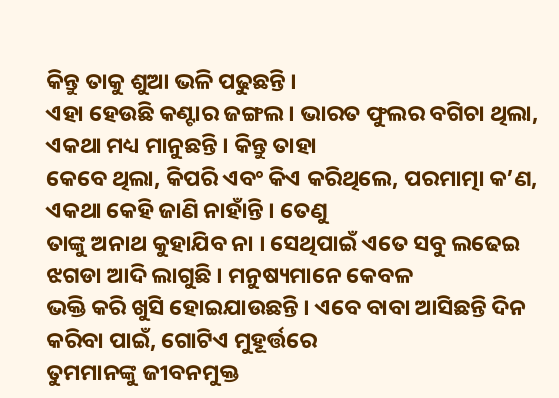କିନ୍ତୁ ତାକୁ ଶୁଆ ଭଳି ପଢୁଛନ୍ତି ।
ଏହା ହେଉଛି କଣ୍ଟାର ଜଙ୍ଗଲ । ଭାରତ ଫୁଲର ବଗିଚା ଥିଲା, ଏକଥା ମଧ୍ୟ ମାନୁଛନ୍ତି । କିନ୍ତୁ ତାହା
କେବେ ଥିଲା, କିପରି ଏବଂ କିଏ କରିଥିଲେ, ପରମାତ୍ମା କ’ଣ, ଏକଥା କେହି ଜାଣି ନାହାଁନ୍ତି । ତେଣୁ
ତାଙ୍କୁ ଅନାଥ କୁହାଯିବ ନା । ସେଥିପାଇଁ ଏତେ ସବୁ ଲଢେଇ ଝଗଡା ଆଦି ଲାଗୁଛି । ମନୁଷ୍ୟମାନେ କେବଳ
ଭକ୍ତି କରି ଖୁସି ହୋଇଯାଉଛନ୍ତି । ଏବେ ବାବା ଆସିଛନ୍ତି ଦିନ କରିବା ପାଇଁ, ଗୋଟିଏ ମୁହୂର୍ତ୍ତରେ
ତୁମମାନଙ୍କୁ ଜୀବନମୁକ୍ତ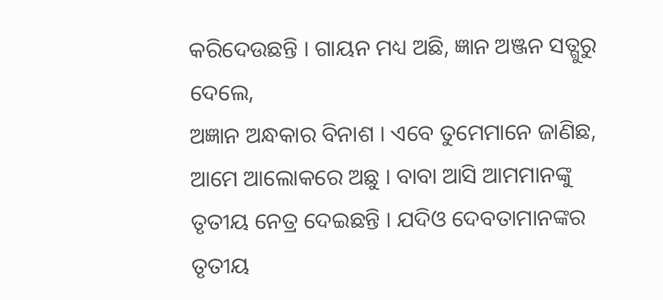କରିଦେଉଛନ୍ତି । ଗାୟନ ମଧ୍ୟ ଅଛି, ଜ୍ଞାନ ଅଞ୍ଜନ ସତ୍ଗୁରୁ ଦେଲେ,
ଅଜ୍ଞାନ ଅନ୍ଧକାର ବିନାଶ । ଏବେ ତୁମେମାନେ ଜାଣିଛ, ଆମେ ଆଲୋକରେ ଅଛୁ । ବାବା ଆସି ଆମମାନଙ୍କୁ
ତୃତୀୟ ନେତ୍ର ଦେଇଛନ୍ତି । ଯଦିଓ ଦେବତାମାନଙ୍କର ତୃତୀୟ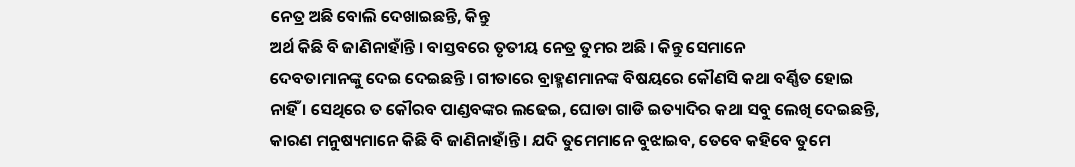ନେତ୍ର ଅଛି ବୋଲି ଦେଖାଇଛନ୍ତି, କିନ୍ତୁ
ଅର୍ଥ କିଛି ବି ଜାଣିନାହାଁନ୍ତି । ବାସ୍ତବରେ ତୃତୀୟ ନେତ୍ର ତୁମର ଅଛି । କିନ୍ତୁ ସେମାନେ
ଦେବତାମାନଙ୍କୁ ଦେଇ ଦେଇଛନ୍ତି । ଗୀତାରେ ବ୍ରାହ୍ମଣମାନଙ୍କ ବିଷୟରେ କୌଣସି କଥା ବର୍ଣ୍ଣିତ ହୋଇ
ନାହିଁ । ସେଥିରେ ତ କୌରବ ପାଣ୍ଡବଙ୍କର ଲଢେଇ, ଘୋଡା ଗାଡି ଇତ୍ୟାଦିର କଥା ସବୁ ଲେଖି ଦେଇଛନ୍ତି,
କାରଣ ମନୁଷ୍ୟମାନେ କିଛି ବି ଜାଣିନାହାଁନ୍ତି । ଯଦି ତୁମେମାନେ ବୁଝାଇବ, ତେବେ କହିବେ ତୁମେ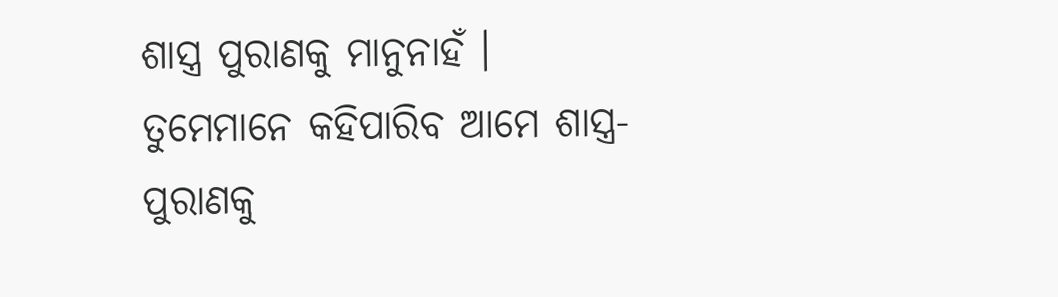ଶାସ୍ତ୍ର ପୁରାଣକୁ ମାନୁନାହଁ । ତୁମେମାନେ କହିପାରିବ ଆମେ ଶାସ୍ତ୍ର-ପୁରାଣକୁ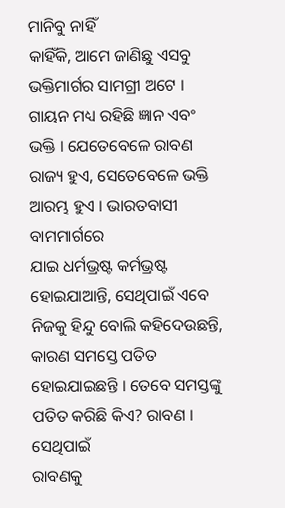ମାନିବୁ ନାହିଁ
କାହିଁକି, ଆମେ ଜାଣିଛୁ ଏସବୁ ଭକ୍ତିମାର୍ଗର ସାମଗ୍ରୀ ଅଟେ । ଗାୟନ ମଧ୍ୟ ରହିଛି ଜ୍ଞାନ ଏବଂ
ଭକ୍ତି । ଯେତେବେଳେ ରାବଣ ରାଜ୍ୟ ହୁଏ, ସେତେବେଳେ ଭକ୍ତି ଆରମ୍ଭ ହୁଏ । ଭାରତବାସୀ ବାମମାର୍ଗରେ
ଯାଇ ଧର୍ମଭ୍ରଷ୍ଟ କର୍ମଭ୍ରଷ୍ଟ ହୋଇଯାଆନ୍ତି, ସେଥିପାଇଁ ଏବେ ନିଜକୁ ହିନ୍ଦୁ ବୋଲି କହିଦେଉଛନ୍ତି,
କାରଣ ସମସ୍ତେ ପତିତ ହୋଇଯାଇଛନ୍ତି । ତେବେ ସମସ୍ତଙ୍କୁ ପତିତ କରିଛି କିଏ? ରାବଣ । ସେଥିପାଇଁ
ରାବଣକୁ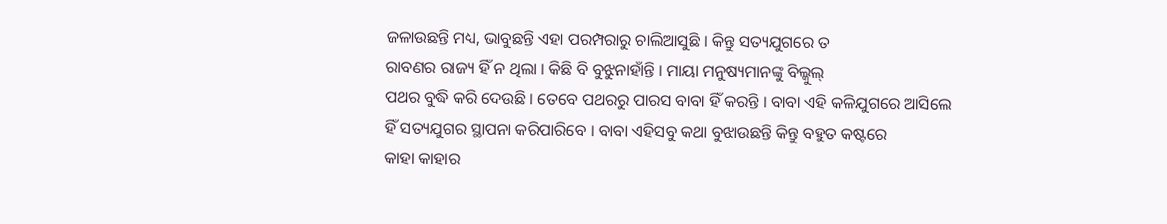ଜଳାଉଛନ୍ତି ମଧ୍ୟ, ଭାବୁଛନ୍ତି ଏହା ପରମ୍ପରାରୁ ଚାଲିଆସୁଛି । କିନ୍ତୁ ସତ୍ୟଯୁଗରେ ତ
ରାବଣର ରାଜ୍ୟ ହିଁ ନ ଥିଲା । କିଛି ବି ବୁଝୁନାହାଁନ୍ତି । ମାୟା ମନୁଷ୍ୟମାନଙ୍କୁ ବିଲ୍କୁଲ୍
ପଥର ବୁଦ୍ଧି କରି ଦେଉଛି । ତେବେ ପଥରରୁ ପାରସ ବାବା ହିଁ କରନ୍ତି । ବାବା ଏହି କଳିଯୁଗରେ ଆସିଲେ
ହିଁ ସତ୍ୟଯୁଗର ସ୍ଥାପନା କରିପାରିବେ । ବାବା ଏହିସବୁ କଥା ବୁଝାଉଛନ୍ତି କିନ୍ତୁ ବହୁତ କଷ୍ଟରେ
କାହା କାହାର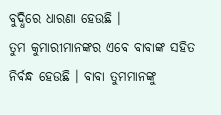ବୁଦ୍ଧିରେ ଧାରଣା ହେଉଛି ।
ତୁମ କୁମାରୀମାନଙ୍କର ଏବେ ବାବାଙ୍କ ସହିତ ନିର୍ବନ୍ଧ ହେଉଛି । ବାବା ତୁମମାନଙ୍କୁ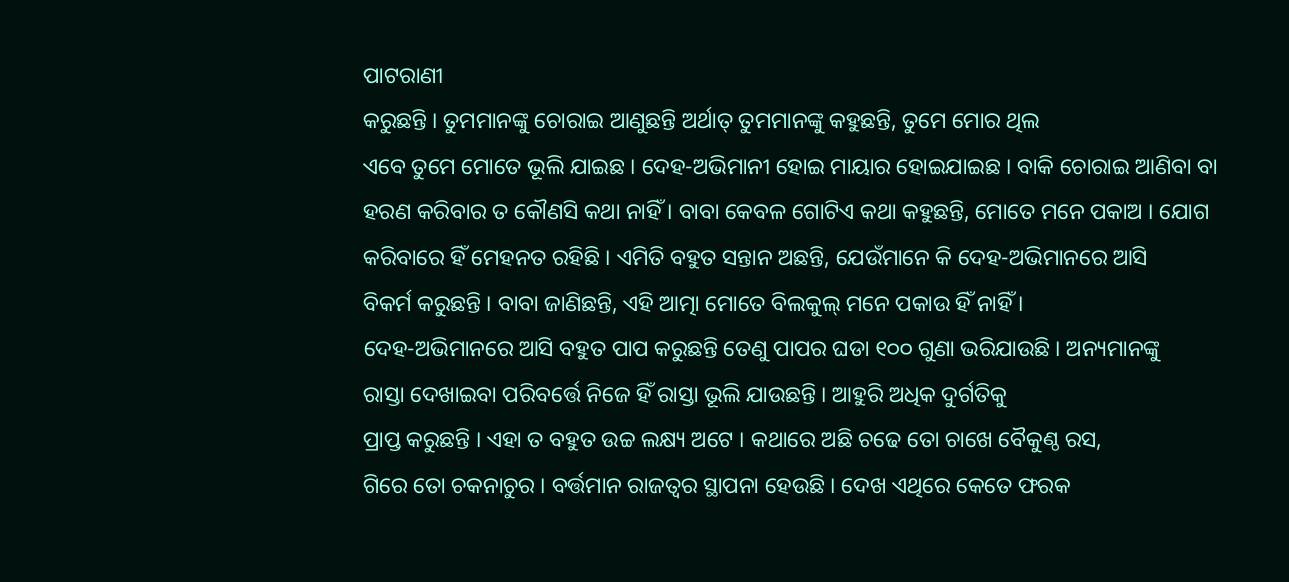ପାଟରାଣୀ
କରୁଛନ୍ତି । ତୁମମାନଙ୍କୁ ଚୋରାଇ ଆଣୁଛନ୍ତି ଅର୍ଥାତ୍ ତୁମମାନଙ୍କୁ କହୁଛନ୍ତି, ତୁମେ ମୋର ଥିଲ
ଏବେ ତୁମେ ମୋତେ ଭୂଲି ଯାଇଛ । ଦେହ-ଅଭିମାନୀ ହୋଇ ମାୟାର ହୋଇଯାଇଛ । ବାକି ଚୋରାଇ ଆଣିବା ବା
ହରଣ କରିବାର ତ କୌଣସି କଥା ନାହିଁ । ବାବା କେବଳ ଗୋଟିଏ କଥା କହୁଛନ୍ତି, ମୋତେ ମନେ ପକାଅ । ଯୋଗ
କରିବାରେ ହିଁ ମେହନତ ରହିଛି । ଏମିତି ବହୁତ ସନ୍ତାନ ଅଛନ୍ତି, ଯେଉଁମାନେ କି ଦେହ-ଅଭିମାନରେ ଆସି
ବିକର୍ମ କରୁଛନ୍ତି । ବାବା ଜାଣିଛନ୍ତି, ଏହି ଆତ୍ମା ମୋତେ ବିଲକୁଲ୍ ମନେ ପକାଉ ହିଁ ନାହିଁ ।
ଦେହ-ଅଭିମାନରେ ଆସି ବହୁତ ପାପ କରୁଛନ୍ତି ତେଣୁ ପାପର ଘଡା ୧୦୦ ଗୁଣା ଭରିଯାଉଛି । ଅନ୍ୟମାନଙ୍କୁ
ରାସ୍ତା ଦେଖାଇବା ପରିବର୍ତ୍ତେ ନିଜେ ହିଁ ରାସ୍ତା ଭୂଲି ଯାଉଛନ୍ତି । ଆହୁରି ଅଧିକ ଦୁର୍ଗତିକୁ
ପ୍ରାପ୍ତ କରୁଛନ୍ତି । ଏହା ତ ବହୁତ ଉଚ୍ଚ ଲକ୍ଷ୍ୟ ଅଟେ । କଥାରେ ଅଛି ଚଢେ ତୋ ଚାଖେ ବୈକୁଣ୍ଠ ରସ,
ଗିରେ ତୋ ଚକନାଚୁର । ବର୍ତ୍ତମାନ ରାଜତ୍ୱର ସ୍ଥାପନା ହେଉଛି । ଦେଖ ଏଥିରେ କେତେ ଫରକ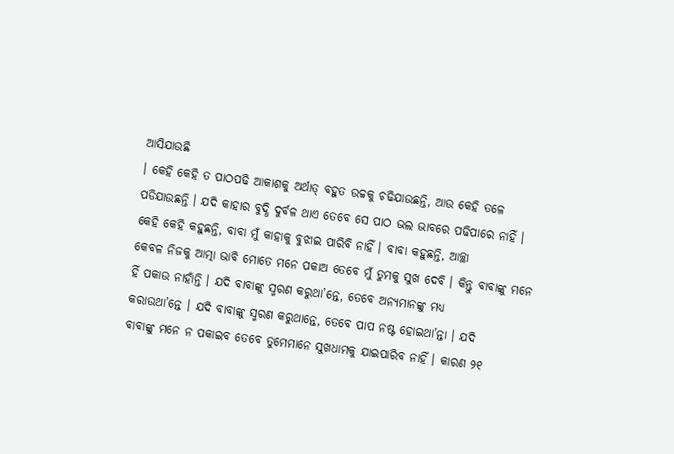ଆସିଯାଉଛି
। କେହି କେହି ତ ପାଠପଢି ଆକାଶକୁ ଅର୍ଥାତ୍ ବହୁତ ଉଚ୍ଚକୁ ଚଢିଯାଉଛନ୍ତି, ଆଉ କେହି ତଳେ
ପଡିଯାଉଛନ୍ତି । ଯଦି କାହାର ବୁଦ୍ଧି ଦୁର୍ବଳ ଥାଏ ତେବେ ସେ ପାଠ ଭଲ ଭାବରେ ପଢିପାରେ ନାହିଁ ।
କେହି କେହି କହୁଛନ୍ତି, ବାବା ମୁଁ କାହାକୁ ବୁଝାଇ ପାରିବି ନାହିଁ । ବାବା କହୁଛନ୍ତି, ଆଚ୍ଛା
କେବଳ ନିଜକୁ ଆତ୍ମା ଭାବି ମୋତେ ମନେ ପକାଅ ତେବେ ମୁଁ ତୁମକୁ ସୁଖ ଦେବି । କିନ୍ତୁ ବାବାଙ୍କୁ ମନେ
ହିଁ ପକାଉ ନାହାଁନ୍ତି । ଯଦି ବାବାଙ୍କୁ ସ୍ମରଣ କରୁଥା’ନ୍ତେ, ତେବେ ଅନ୍ୟମାନଙ୍କୁ ମଧ୍ୟ
କରାଉଥା’ନ୍ତେ । ଯଦି ବାବାଙ୍କୁ ସ୍ମରଣ କରୁଥାନ୍ତେ, ତେବେ ପାପ ନଷ୍ଟ ହୋଇଥା’ନ୍ତା । ଯଦି
ବାବାଙ୍କୁ ମନେ ନ ପକାଇବ ତେବେ ତୁମେମାନେ ସୁଖଧାମକୁ ଯାଇପାରିବ ନାହିଁ । କାରଣ ୨୧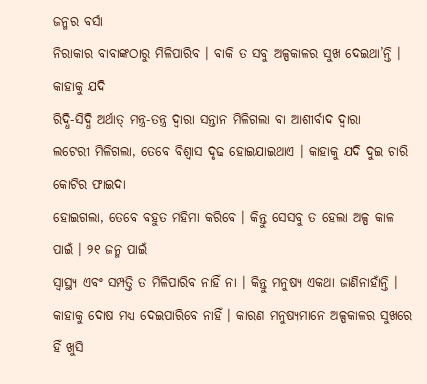ଜନ୍ମର ବର୍ସା
ନିରାକାର ବାବାଙ୍କଠାରୁ ମିଳିପାରିବ । ବାକି ତ ସବୁ ଅଳ୍ପକାଳର ସୁଖ ଦେଇଥା’ନ୍ତି । କାହାକୁ ଯଦି
ରିଦ୍ଧି-ସିଦ୍ଧି ଅର୍ଥାତ୍ ମନ୍ତ୍ର-ତନ୍ତ୍ର ଦ୍ୱାରା ସନ୍ତାନ ମିଳିଗଲା ବା ଆଶୀର୍ବାଦ ଦ୍ୱାରା
ଲଟେରୀ ମିଳିଗଲା, ତେବେ ବିଶ୍ୱାସ ଦୃଢ ହୋଇଯାଇଥାଏ । କାହାକୁ ଯଦି ଦୁଇ ଚାରି କୋଟିର ଫାଇଦା
ହୋଇଗଲା, ତେବେ ବହୁତ ମହିମା କରିବେ । କିନ୍ତୁ ସେସବୁ ତ ହେଲା ଅଳ୍ପ କାଳ ପାଇଁ । ୨୧ ଜନ୍ମ ପାଇଁ
ସ୍ୱାସ୍ଥ୍ୟ ଏବଂ ସମ୍ପତ୍ତି ତ ମିଳିପାରିବ ନାହିଁ ନା । କିନ୍ତୁ ମନୁଷ୍ୟ ଏକଥା ଜାଣିନାହାଁନ୍ତି ।
କାହାକୁ ଦୋଷ ମଧ୍ୟ ଦେଇପାରିବେ ନାହିଁ । କାରଣ ମନୁଷ୍ୟମାନେ ଅଳ୍ପକାଳର ସୁଖରେ ହିଁ ଖୁସି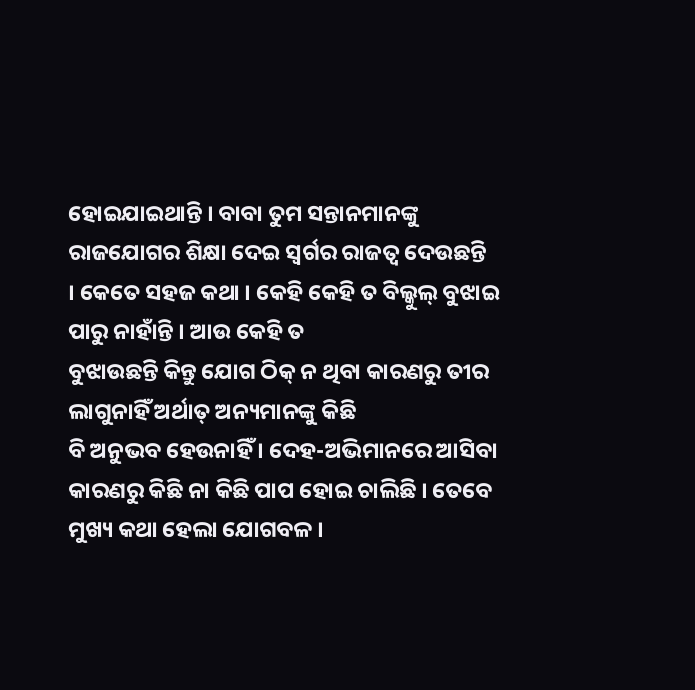ହୋଇଯାଇଥାନ୍ତି । ବାବା ତୁମ ସନ୍ତାନମାନଙ୍କୁ ରାଜଯୋଗର ଶିକ୍ଷା ଦେଇ ସ୍ୱର୍ଗର ରାଜତ୍ୱ ଦେଉଛନ୍ତି
। କେତେ ସହଜ କଥା । କେହି କେହି ତ ବିଲ୍କୁଲ୍ ବୁଝାଇ ପାରୁ ନାହାଁନ୍ତି । ଆଉ କେହି ତ
ବୁଝାଉଛନ୍ତି କିନ୍ତୁ ଯୋଗ ଠିକ୍ ନ ଥିବା କାରଣରୁ ତୀର ଲାଗୁନାହିଁ ଅର୍ଥାତ୍ ଅନ୍ୟମାନଙ୍କୁ କିଛି
ବି ଅନୁଭବ ହେଉନାହିଁ । ଦେହ-ଅଭିମାନରେ ଆସିବା କାରଣରୁ କିଛି ନା କିଛି ପାପ ହୋଇ ଚାଲିଛି । ତେବେ
ମୁଖ୍ୟ କଥା ହେଲା ଯୋଗବଳ ।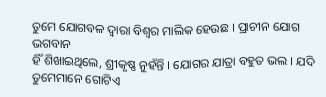ତୁମେ ଯୋଗବଳ ଦ୍ୱାରା ବିଶ୍ୱର ମାଲିକ ହେଉଛ । ପ୍ରାଚୀନ ଯୋଗ ଭଗବାନ
ହିଁ ଶିଖାଇଥିଲେ, ଶ୍ରୀକୃଷ୍ଣ ନୁହଁନ୍ତି । ଯୋଗର ଯାତ୍ରା ବହୁତ ଭଲ । ଯଦି ତୁମେମାନେ ଗୋଟିଏ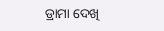ଡ୍ରାମା ଦେଖି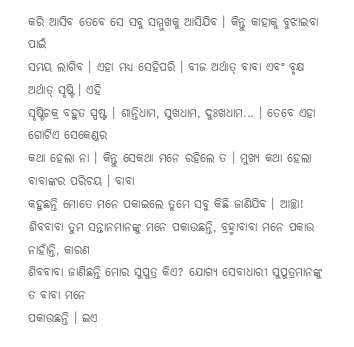କରି ଆସିବ ତେବେ ସେ ସବୁ ସମ୍ମୁଖକୁ ଆସିଯିବ । କିନ୍ତୁ କାହାକୁ ବୁଝାଇବା ପାଇଁ
ସମୟ ଲାଗିବ । ଏହା ମଧ୍ୟ ସେହିପରି । ବୀଜ ଅର୍ଥାତ୍ ବାବା ଏବଂ ବୃକ୍ଷ ଅର୍ଥାତ୍ ସୃଷ୍ଟି । ଏହି
ସୃଷ୍ଟିଚକ୍ର ବହୁତ ସ୍ପଷ୍ଟ । ଶାନ୍ତିଧାମ, ସୁଖଧାମ, ଦୁଃଖଧାମ... । ତେବେ ଏହା ଗୋଟିଏ ସେକେଣ୍ଡର
କଥା ହେଲା ନା । କିନ୍ତୁ ସେକଥା ମନେ ରହିଲେ ତ । ମୁଖ୍ୟ କଥା ହେଲା ବାବାଙ୍କର ପରିଚୟ । ବାବା
କହୁଛନ୍ତି ମୋତେ ମନେ ପକାଇଲେ ତୁମେ ସବୁ କିଛି ଜାଣିଯିବ । ଆଚ୍ଛା!
ଶିବବାବା ତୁମ ସନ୍ତାନମାନଙ୍କୁ ମନେ ପକାଉଛନ୍ତି, ବ୍ରହ୍ମାବାବା ମନେ ପକାଉ ନାହାଁନ୍ତି, କାରଣ
ଶିବବାବା ଜାଣିଛନ୍ତି ମୋର ସୁପୁତ୍ର କିଏ? ଯୋଗ୍ୟ ସେବାଧାରୀ ସୁପୁତ୍ରମାନଙ୍କୁ ତ ବାବା ମନେ
ପକାଉଛନ୍ତି । ଇଏ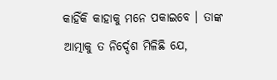କାହିଁକି କାହାକୁ ମନେ ପକାଇବେ । ତାଙ୍କ ଆତ୍ମାକୁ ତ ନିର୍ଦ୍ଦେଶ ମିଳିଛି ଯେ,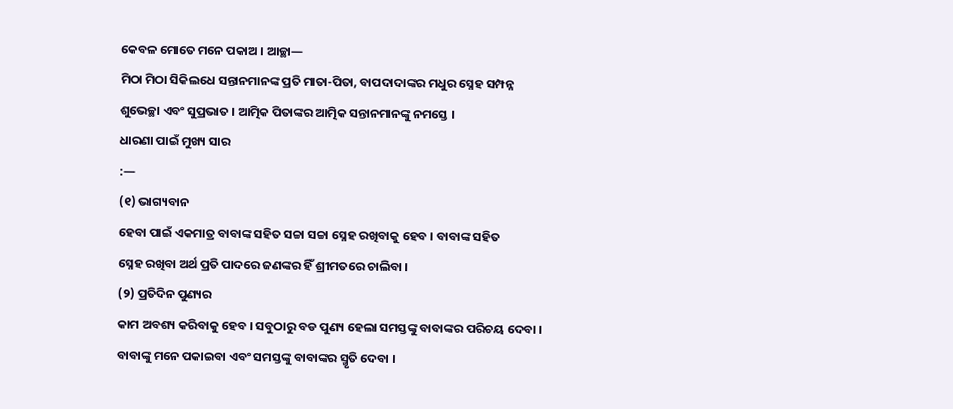କେବଳ ମୋତେ ମନେ ପକାଅ । ଆଚ୍ଛା—
ମିଠା ମିଠା ସିକିଲଧେ ସନ୍ତାନମାନଙ୍କ ପ୍ରତି ମାତା-ପିତା, ବାପଦାଦାଙ୍କର ମଧୁର ସ୍ନେହ ସମ୍ପନ୍ନ
ଶୁଭେଚ୍ଛା ଏବଂ ସୁପ୍ରଭାତ । ଆତ୍ମିକ ପିତାଙ୍କର ଆତ୍ମିକ ସନ୍ତାନମାନଙ୍କୁ ନମସ୍ତେ ।
ଧାରଣା ପାଇଁ ମୁଖ୍ୟ ସାର
:—
(୧) ଭାଗ୍ୟବାନ
ହେବା ପାଇଁ ଏକମାତ୍ର ବାବାଙ୍କ ସହିତ ସଚ୍ଚା ସଚ୍ଚା ସ୍ନେହ ରଖିବାକୁ ହେବ । ବାବାଙ୍କ ସହିତ
ସ୍ନେହ ରଖିବା ଅର୍ଥ ପ୍ରତି ପାଦରେ ଜଣଙ୍କର ହିଁ ଶ୍ରୀମତରେ ଚାଲିବା ।
(୨) ପ୍ରତିଦିନ ପୁଣ୍ୟର
କାମ ଅବଶ୍ୟ କରିବାକୁ ହେବ । ସବୁଠାରୁ ବଡ ପୁଣ୍ୟ ହେଲା ସମସ୍ତଙ୍କୁ ବାବାଙ୍କର ପରିଚୟ ଦେବା ।
ବାବାଙ୍କୁ ମନେ ପକାଇବା ଏବଂ ସମସ୍ତଙ୍କୁ ବାବାଙ୍କର ସ୍ମୃତି ଦେବା ।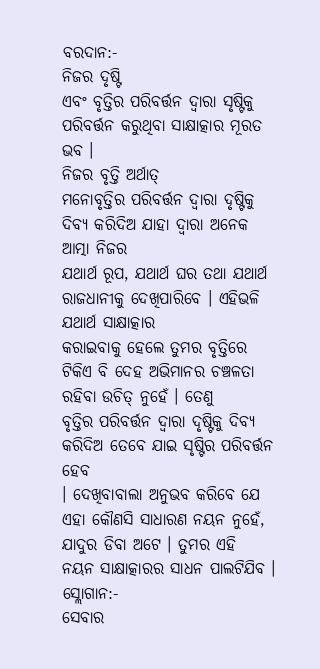ବରଦାନ:-
ନିଜର ଦୃଷ୍ଟି
ଏବଂ ବୃତ୍ତିର ପରିବର୍ତ୍ତନ ଦ୍ୱାରା ସୃଷ୍ଟିକୁ ପରିବର୍ତ୍ତନ କରୁଥିବା ସାକ୍ଷାତ୍କାର ମୂରତ ଭବ ।
ନିଜର ବୃତ୍ତି ଅର୍ଥାତ୍
ମନୋବୃତ୍ତିର ପରିବର୍ତ୍ତନ ଦ୍ୱାରା ଦୃଷ୍ଟିକୁ ଦିବ୍ୟ କରିଦିଅ ଯାହା ଦ୍ୱାରା ଅନେକ ଆତ୍ମା ନିଜର
ଯଥାର୍ଥ ରୂପ, ଯଥାର୍ଥ ଘର ତଥା ଯଥାର୍ଥ ରାଜଧାନୀକୁ ଦେଖିପାରିବେ । ଏହିଭଳି ଯଥାର୍ଥ ସାକ୍ଷାତ୍କାର
କରାଇବାକୁ ହେଲେ ତୁମର ବୃତ୍ତିରେ ଟିକିଏ ବି ଦେହ ଅଭିମାନର ଚଞ୍ଚଳତା ରହିବା ଉଚିତ୍ ନୁହେଁ । ତେଣୁ
ବୃତ୍ତିର ପରିବର୍ତ୍ତନ ଦ୍ୱାରା ଦୃଷ୍ଟିକୁ ଦିବ୍ୟ କରିଦିଅ ତେବେ ଯାଇ ସୃଷ୍ଟିର ପରିବର୍ତ୍ତନ ହେବ
। ଦେଖିବାବାଲା ଅନୁଭବ କରିବେ ଯେ ଏହା କୌଣସି ସାଧାରଣ ନୟନ ନୁହେଁ, ଯାଦୁର ଡିବା ଅଟେ । ତୁମର ଏହି
ନୟନ ସାକ୍ଷାତ୍କାରର ସାଧନ ପାଲଟିଯିବ ।
ସ୍ଲୋଗାନ:-
ସେବାର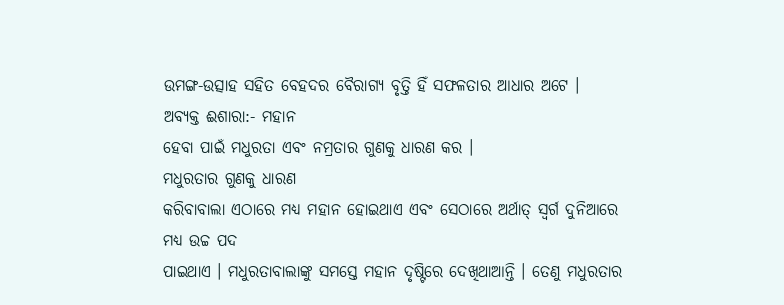ଉମଙ୍ଗ-ଉତ୍ସାହ ସହିତ ବେହଦର ବୈରାଗ୍ୟ ବୃତ୍ତି ହିଁ ସଫଳତାର ଆଧାର ଅଟେ ।
ଅବ୍ୟକ୍ତ ଈଶାରା:- ମହାନ
ହେବା ପାଇଁ ମଧୁରତା ଏବଂ ନମ୍ରତାର ଗୁଣକୁ ଧାରଣ କର ।
ମଧୁରତାର ଗୁଣକୁ ଧାରଣ
କରିବାବାଲା ଏଠାରେ ମଧ୍ୟ ମହାନ ହୋଇଥାଏ ଏବଂ ସେଠାରେ ଅର୍ଥାତ୍ ସ୍ୱର୍ଗ ଦୁନିଆରେ ମଧ୍ୟ ଉଚ୍ଚ ପଦ
ପାଇଥାଏ । ମଧୁରତାବାଲାଙ୍କୁ ସମସ୍ତେ ମହାନ ଦୃଷ୍ଟିରେ ଦେଖିଥାଆନ୍ତି । ତେଣୁ ମଧୁରତାର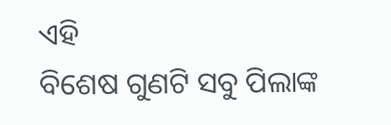ଏହି
ବିଶେଷ ଗୁଣଟି ସବୁ ପିଲାଙ୍କ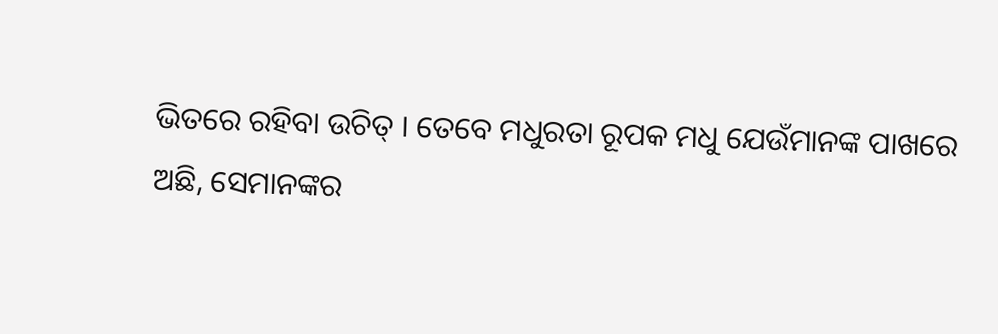ଭିତରେ ରହିବା ଉଚିତ୍ । ତେବେ ମଧୁରତା ରୂପକ ମଧୁ ଯେଉଁମାନଙ୍କ ପାଖରେ
ଅଛି, ସେମାନଙ୍କର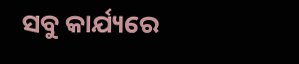ସବୁ କାର୍ଯ୍ୟରେ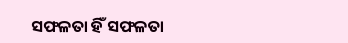ସଫଳତା ହିଁ ସଫଳତା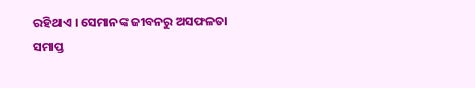ରହିଥାଏ । ସେମାନଙ୍କ ଜୀବନରୁ ଅସଫଳତା
ସମାପ୍ତ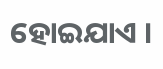ହୋଇଯାଏ ।